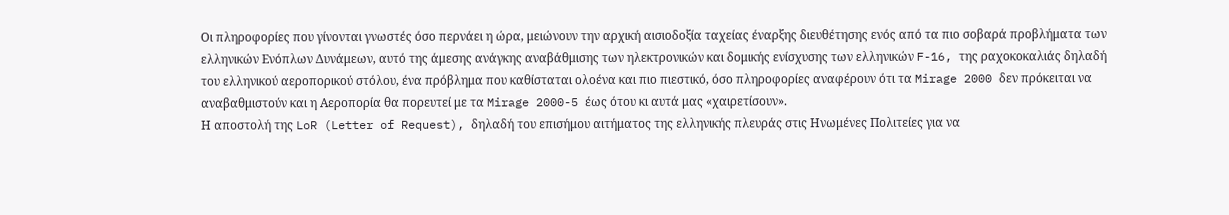Οι πληροφορίες που γίνονται γνωστές όσο περνάει η ώρα, μειώνουν την αρχική αισιοδοξία ταχείας έναρξης διευθέτησης ενός από τα πιο σοβαρά προβλήματα των ελληνικών Ενόπλων Δυνάμεων, αυτό της άμεσης ανάγκης αναβάθμισης των ηλεκτρονικών και δομικής ενίσχυσης των ελληνικών F-16, της ραχοκοκαλιάς δηλαδή του ελληνικού αεροπορικού στόλου, ένα πρόβλημα που καθίσταται ολοένα και πιο πιεστικό, όσο πληροφορίες αναφέρουν ότι τα Mirage 2000 δεν πρόκειται να αναβαθμιστούν και η Αεροπορία θα πορευτεί με τα Mirage 2000-5 έως ότου κι αυτά μας «χαιρετίσουν».
Η αποστολή της LoR (Letter of Request), δηλαδή του επισήμου αιτήματος της ελληνικής πλευράς στις Ηνωμένες Πολιτείες για να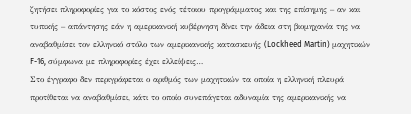ζητήσει πληροφορίες για το κόστος ενός τέτοιου προγράμματος και της επίσημης – αν και τυπικής – απάντησης εάν η αμερικανική κυβέρνηση δίνει την άδεια στη βιομηχανία της να αναβαθμίσει τον ελληνικό στόλο των αμερικανικής κατασκευής (Lockheed Martin) μαχητικών F-16, σύμφωνα με πληροφορίες έχει ελλείψεις…
Στο έγγραφο δεν περιγράφεται ο αριθμός των μαχητικών τα οποία η ελληνική πλευρά προτίθεται να αναβαθμίσει, κάτι το οποίο συνεπάγεται αδυναμία της αμερικανικής να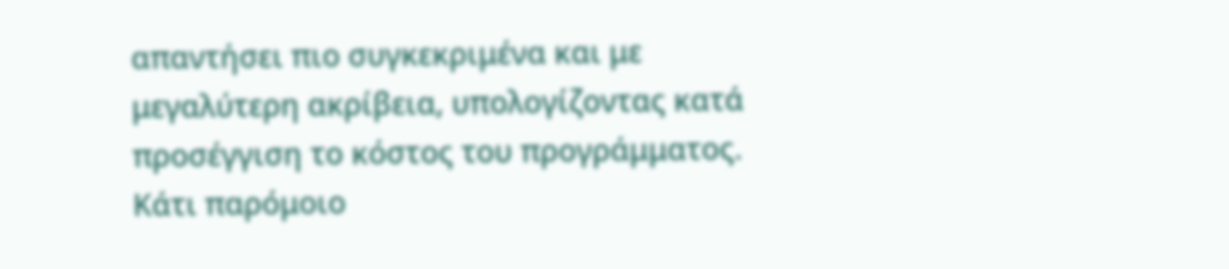απαντήσει πιο συγκεκριμένα και με μεγαλύτερη ακρίβεια, υπολογίζοντας κατά προσέγγιση το κόστος του προγράμματος.
Κάτι παρόμοιο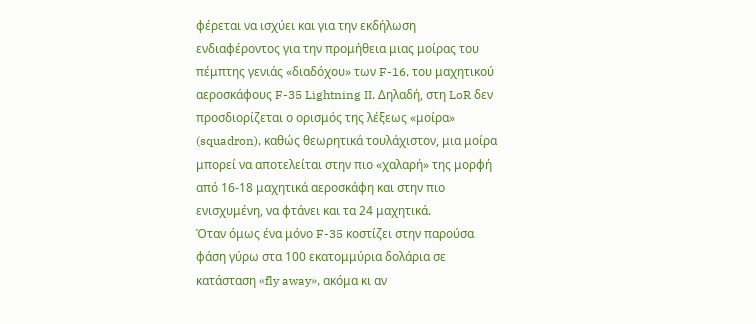φέρεται να ισχύει και για την εκδήλωση ενδιαφέροντος για την προμήθεια μιας μοίρας του πέμπτης γενιάς «διαδόχου» των F-16, του μαχητικού αεροσκάφους F-35 Lightning II. Δηλαδή, στη LoR δεν προσδιορίζεται ο ορισμός της λέξεως «μοίρα» (squadron), καθώς θεωρητικά τουλάχιστον, μια μοίρα μπορεί να αποτελείται στην πιο «χαλαρή» της μορφή από 16-18 μαχητικά αεροσκάφη και στην πιο ενισχυμένη, να φτάνει και τα 24 μαχητικά.
Όταν όμως ένα μόνο F-35 κοστίζει στην παρούσα φάση γύρω στα 100 εκατομμύρια δολάρια σε κατάσταση «fly away», ακόμα κι αν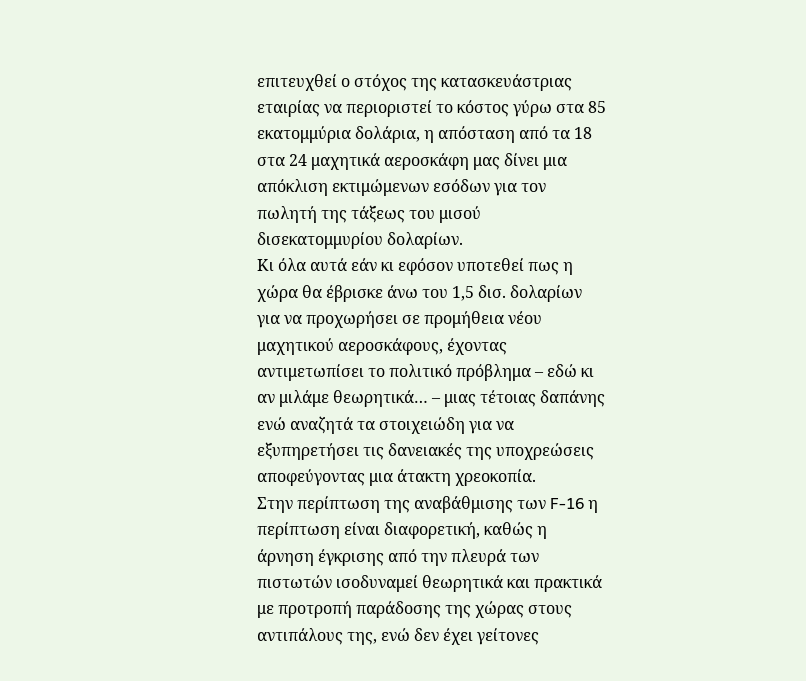επιτευχθεί ο στόχος της κατασκευάστριας εταιρίας να περιοριστεί το κόστος γύρω στα 85 εκατομμύρια δολάρια, η απόσταση από τα 18 στα 24 μαχητικά αεροσκάφη μας δίνει μια απόκλιση εκτιμώμενων εσόδων για τον πωλητή της τάξεως του μισού δισεκατομμυρίου δολαρίων.
Κι όλα αυτά εάν κι εφόσον υποτεθεί πως η χώρα θα έβρισκε άνω του 1,5 δισ. δολαρίων για να προχωρήσει σε προμήθεια νέου μαχητικού αεροσκάφους, έχοντας αντιμετωπίσει το πολιτικό πρόβλημα – εδώ κι αν μιλάμε θεωρητικά… – μιας τέτοιας δαπάνης ενώ αναζητά τα στοιχειώδη για να εξυπηρετήσει τις δανειακές της υποχρεώσεις αποφεύγοντας μια άτακτη χρεοκοπία.
Στην περίπτωση της αναβάθμισης των F-16 η περίπτωση είναι διαφορετική, καθώς η άρνηση έγκρισης από την πλευρά των πιστωτών ισοδυναμεί θεωρητικά και πρακτικά με προτροπή παράδοσης της χώρας στους αντιπάλους της, ενώ δεν έχει γείτονες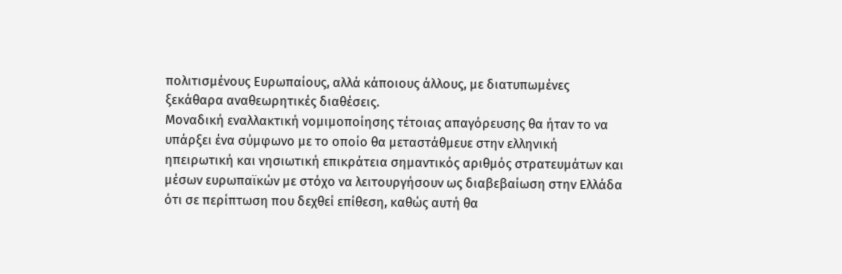πολιτισμένους Ευρωπαίους, αλλά κάποιους άλλους, με διατυπωμένες ξεκάθαρα αναθεωρητικές διαθέσεις.
Μοναδική εναλλακτική νομιμοποίησης τέτοιας απαγόρευσης θα ήταν το να υπάρξει ένα σύμφωνο με το οποίο θα μεταστάθμευε στην ελληνική ηπειρωτική και νησιωτική επικράτεια σημαντικός αριθμός στρατευμάτων και μέσων ευρωπαϊκών με στόχο να λειτουργήσουν ως διαβεβαίωση στην Ελλάδα ότι σε περίπτωση που δεχθεί επίθεση, καθώς αυτή θα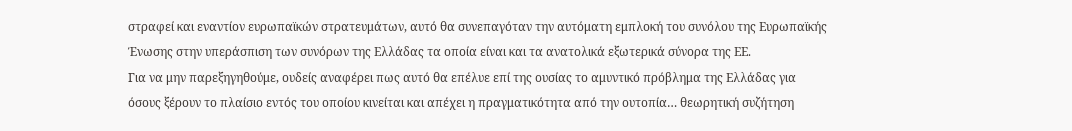στραφεί και εναντίον ευρωπαϊκών στρατευμάτων, αυτό θα συνεπαγόταν την αυτόματη εμπλοκή του συνόλου της Ευρωπαϊκής Ένωσης στην υπεράσπιση των συνόρων της Ελλάδας τα οποία είναι και τα ανατολικά εξωτερικά σύνορα της ΕΕ.
Για να μην παρεξηγηθούμε, ουδείς αναφέρει πως αυτό θα επέλυε επί της ουσίας το αμυντικό πρόβλημα της Ελλάδας για όσους ξέρουν το πλαίσιο εντός του οποίου κινείται και απέχει η πραγματικότητα από την ουτοπία… θεωρητική συζήτηση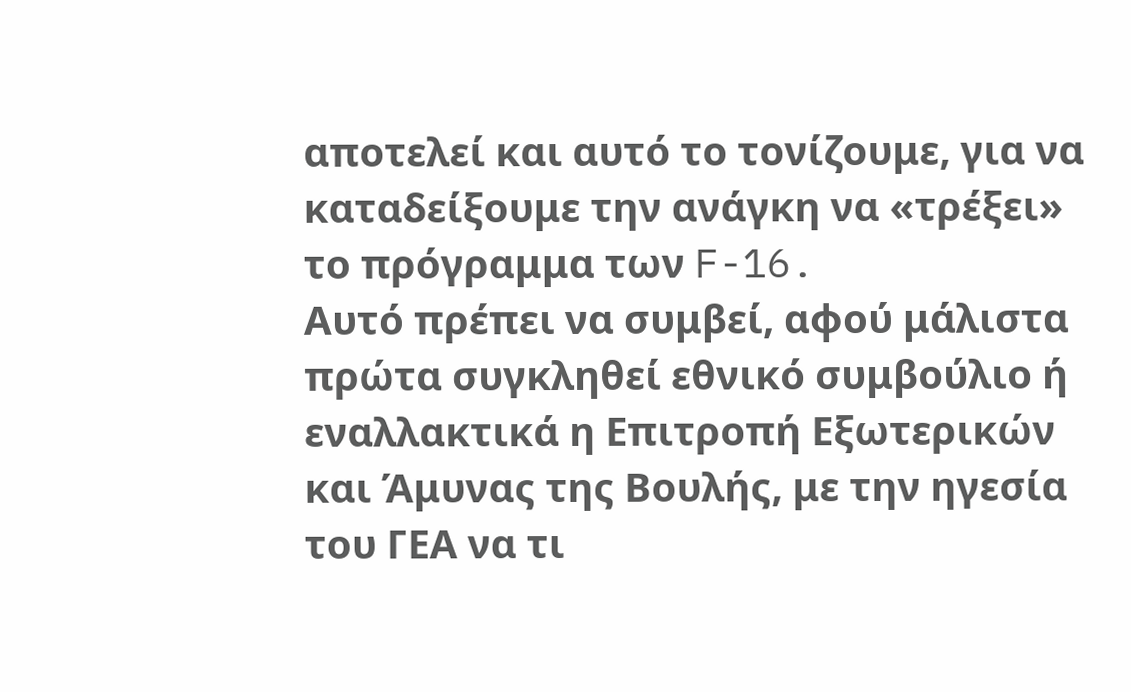αποτελεί και αυτό το τονίζουμε, για να καταδείξουμε την ανάγκη να «τρέξει» το πρόγραμμα των F-16.
Αυτό πρέπει να συμβεί, αφού μάλιστα πρώτα συγκληθεί εθνικό συμβούλιο ή εναλλακτικά η Επιτροπή Εξωτερικών και Άμυνας της Βουλής, με την ηγεσία του ΓΕΑ να τι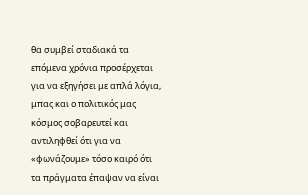θα συμβεί σταδιακά τα επόμενα χρόνια προσέρχεται για να εξηγήσει με απλά λόγια, μπας και ο πολιτικός μας κόσμος σοβαρευτεί και αντιληφθεί ότι για να «φωνάζουμε» τόσο καιρό ότι τα πράγματα έπαψαν να είναι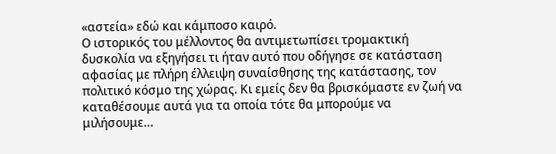«αστεία» εδώ και κάμποσο καιρό.
Ο ιστορικός του μέλλοντος θα αντιμετωπίσει τρομακτική δυσκολία να εξηγήσει τι ήταν αυτό που οδήγησε σε κατάσταση αφασίας με πλήρη έλλειψη συναίσθησης της κατάστασης, τον πολιτικό κόσμο της χώρας. Κι εμείς δεν θα βρισκόμαστε εν ζωή να καταθέσουμε αυτά για τα οποία τότε θα μπορούμε να μιλήσουμε…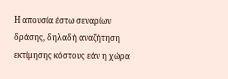Η απουσία έστω σεναρίων δράσης, δηλαδή αναζήτηση εκτίμησης κόστους εάν η χώρα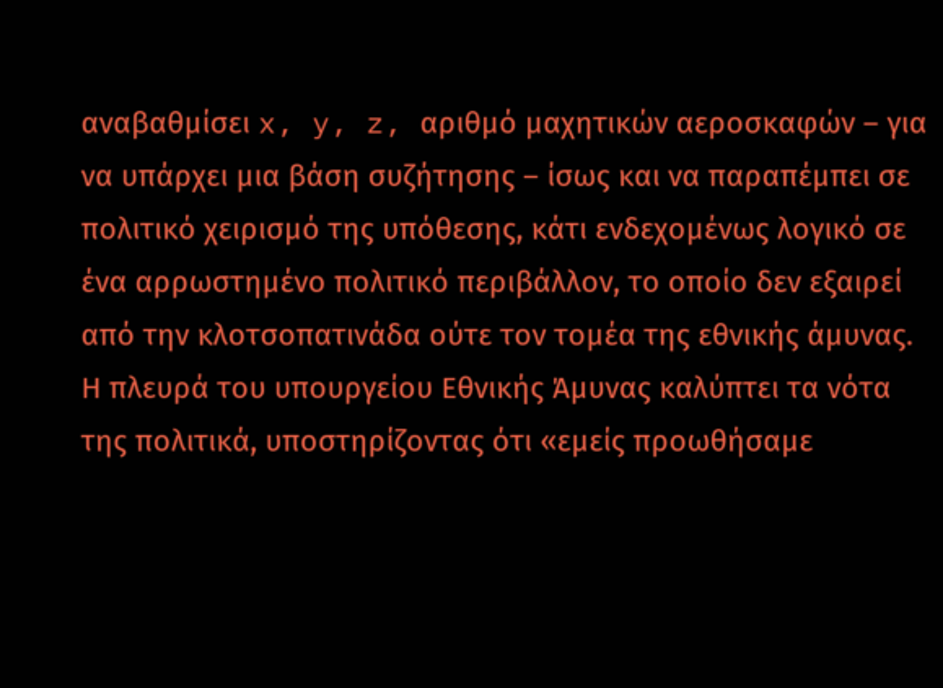αναβαθμίσει x, y, z, αριθμό μαχητικών αεροσκαφών – για να υπάρχει μια βάση συζήτησης – ίσως και να παραπέμπει σε πολιτικό χειρισμό της υπόθεσης, κάτι ενδεχομένως λογικό σε ένα αρρωστημένο πολιτικό περιβάλλον, το οποίο δεν εξαιρεί από την κλοτσοπατινάδα ούτε τον τομέα της εθνικής άμυνας.
Η πλευρά του υπουργείου Εθνικής Άμυνας καλύπτει τα νότα της πολιτικά, υποστηρίζοντας ότι «εμείς προωθήσαμε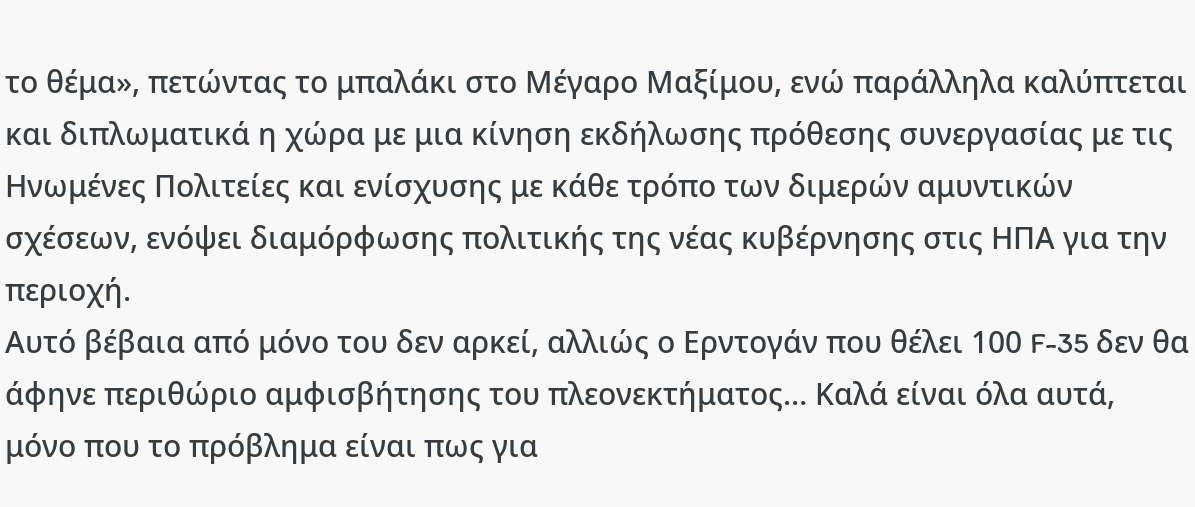το θέμα», πετώντας το μπαλάκι στο Μέγαρο Μαξίμου, ενώ παράλληλα καλύπτεται και διπλωματικά η χώρα με μια κίνηση εκδήλωσης πρόθεσης συνεργασίας με τις Ηνωμένες Πολιτείες και ενίσχυσης με κάθε τρόπο των διμερών αμυντικών σχέσεων, ενόψει διαμόρφωσης πολιτικής της νέας κυβέρνησης στις ΗΠΑ για την περιοχή.
Αυτό βέβαια από μόνο του δεν αρκεί, αλλιώς ο Ερντογάν που θέλει 100 F-35 δεν θα άφηνε περιθώριο αμφισβήτησης του πλεονεκτήματος… Καλά είναι όλα αυτά, μόνο που το πρόβλημα είναι πως για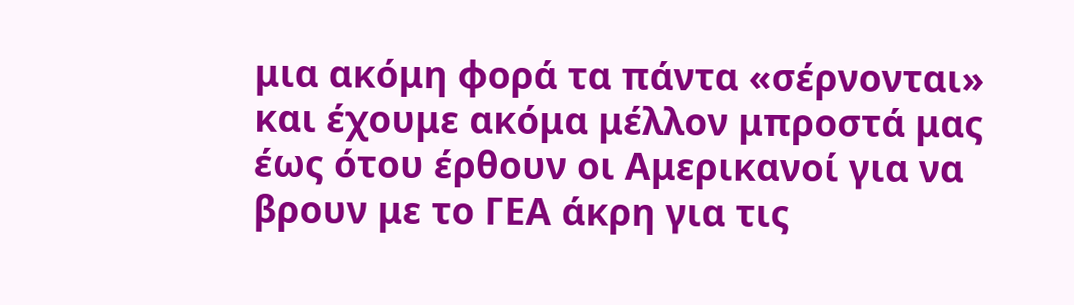μια ακόμη φορά τα πάντα «σέρνονται» και έχουμε ακόμα μέλλον μπροστά μας έως ότου έρθουν οι Αμερικανοί για να βρουν με το ΓΕΑ άκρη για τις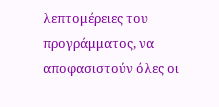λεπτομέρειες του προγράμματος, να αποφασιστούν όλες οι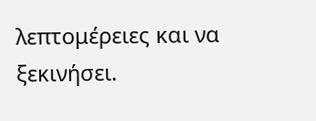λεπτομέρειες και να ξεκινήσει.